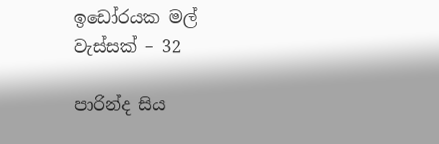ඉඩෝරයක මල් වැස්සක් – 32

පාරින්ද සිය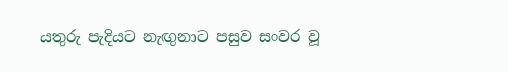යතුරු පැදියට නැඟුනාට පසුව සංවර වූ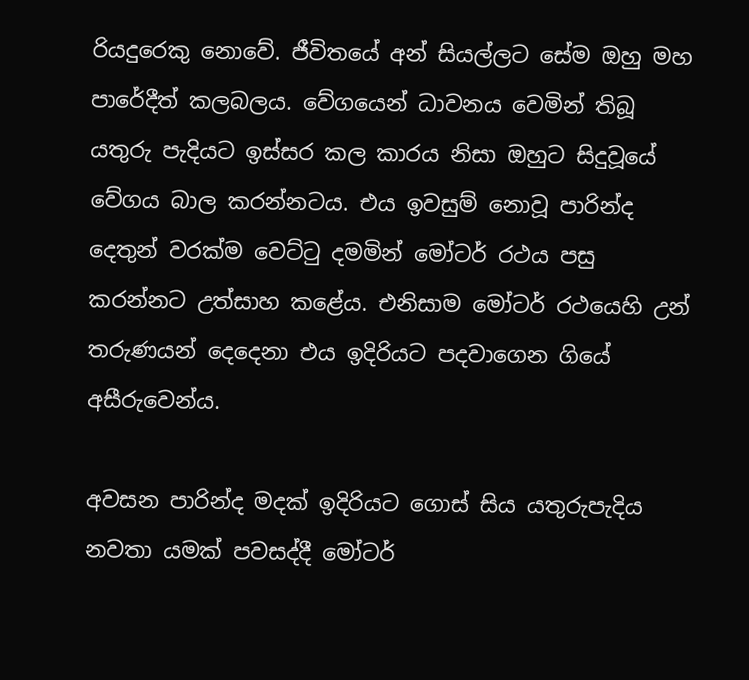රියදුරෙකු නොවේ. ජීවිතයේ අන් සියල්ලට සේම ඔහු මහ පාරේදීත් කලබලය. වේගයෙන් ධාවනය වෙමින් තිබූ යතුරු පැදියට ඉස්සර කල කාරය නිසා ඔහුට සිදුවූයේ වේගය බාල කරන්නටය. එය ඉවසුම් නොවූ පාරින්ද දෙතුන් වරක්ම වෙට්ටු දමමින් මෝටර් රථය පසු කරන්නට උත්සාහ කළේය. එනිසාම මෝටර් රථයෙහි උන් තරුණයන් දෙදෙනා එය ඉදිරියට පදවාගෙන ගියේ අසීරුවෙන්ය.

අවසන පාරින්ද මදක් ඉදිරියට ගොස් සිය යතුරුපැදිය නවතා යමක් පවසද්දී මෝටර්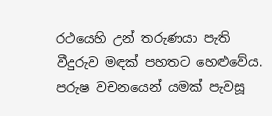රථයෙහි උන් තරුණයා පැති වීදුරුව මඳක් පහතට හෙළුවේය. පරුෂ වචනයෙන් යමක් පැවසූ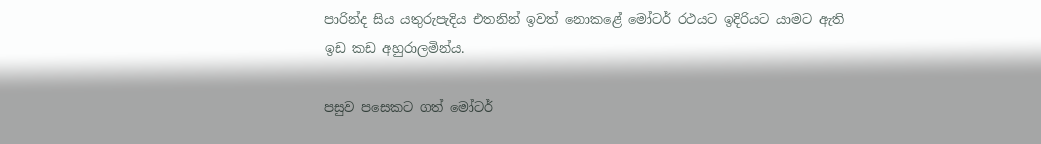පාරින්ද සිය යතුරුපැදිය එතනින් ඉවත් නොකළේ මෝටර් රථයට ඉදිරියට යාමට ඇති ඉඩ කඩ අහුරාලමින්ය.

පසුව පසෙකට ගත් මෝටර්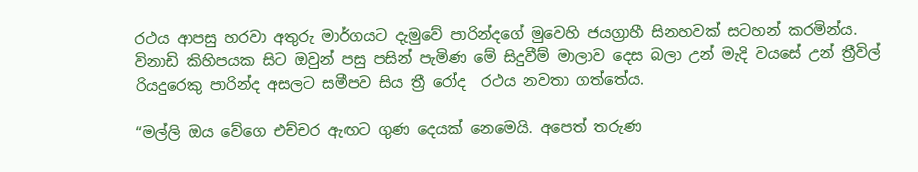රථය ආපසු හරවා අතුරු මාර්ගයට දැමුවේ පාරින්දගේ මුවෙහි ජයග්‍රාහී සිනහවක් සටහන් කරමින්ය. විනාඩි කිහිපයක සිට ඔවුන් පසු පසින් පැමිණ මේ සිදුවීම් මාලාව දෙස බලා උන් මැදි වයසේ උන් ත්‍රීවිල් රියදුරෙකු පාරින්ද අසලට සමීපව සිය ත්‍රී රෝද  රථය නවතා ගත්තේය.

“මල්ලි ඔය වේගෙ එච්චර ඇඟට ගුණ දෙයක් නෙමෙයි. අපෙත් තරුණ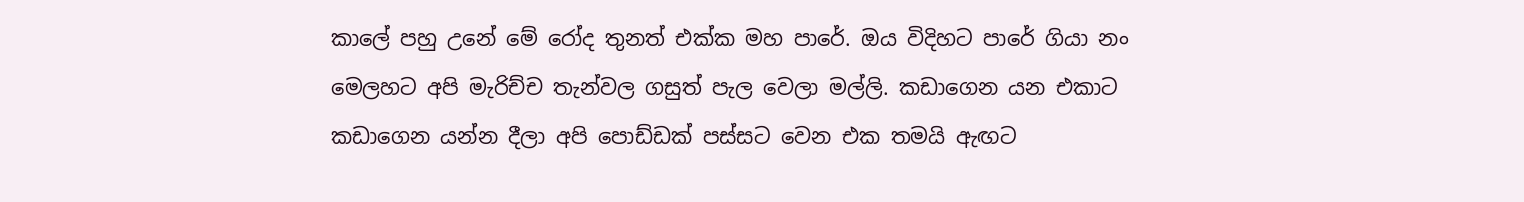කාලේ පහු උනේ මේ රෝද තුනත් එක්ක මහ පාරේ. ඔය විදිහට පාරේ ගියා නං මෙලහට අපි මැරිච්ච තැන්වල ගසුත් පැල වෙලා මල්ලි. කඩාගෙන යන එකාට කඩාගෙන යන්න දීලා අපි පොඩ්ඩක් පස්සට වෙන එක තමයි ඇඟට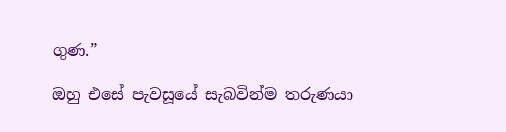ගුණ.”

ඔහු එසේ පැවසූයේ සැබවින්ම තරුණයා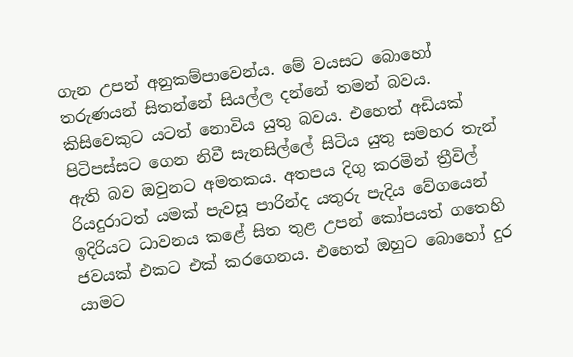ගැන උපන් අනුකම්පාවෙන්ය. මේ වයසට බොහෝ තරුණයන් සිතන්නේ සියල්ල දන්නේ තමන් බවය. කිසිවෙකුට යටත් නොවිය යුතු බවය. එහෙත් අඩියක් පිටිපස්සට ගෙන නිවී සැනසිල්ලේ සිටිය යුතු සමහර තැන් ඇති බව ඔවුනට අමතකය. අතපය දිගු කරමින් ත්‍රීවිල් රියදුරාටත් යමක් පැවසූ පාරින්ද යතුරු පැදිය වේගයෙන් ඉදිරියට ධාවනය කළේ සිත තුළ උපන් කෝපයත් ගතෙහි ජවයක් එකට එක් කරගෙනය. එහෙත් ඔහුට බොහෝ දුර යාමට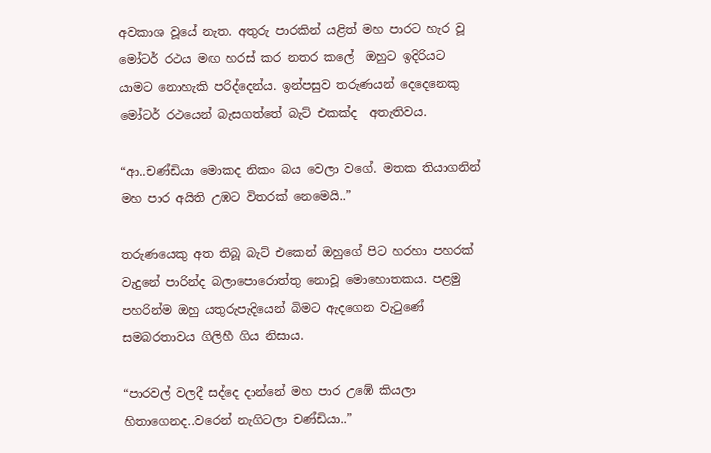අවකාශ වූයේ නැත. අතුරු පාරකින් යළිත් මහ පාරට හැර වූ මෝටර් රථය මඟ හරස් කර නතර කලේ  ඔහුට ඉදිරියට යාමට නොහැකි පරිද්දෙන්ය. ඉන්පසුව තරුණයන් දෙදෙනෙකු මෝටර් රථයෙන් බැසගත්තේ බැට් එකක්ද  අතැතිවය.

“ආ..චණ්ඩියා මොකද නිකං බය වෙලා වගේ. මතක තියාගනින් මහ පාර අයිති උඹට විතරක් නෙමෙයි..”

තරුණයෙකු අත තිබූ බැට් එකෙන් ඔහුගේ පිට හරහා පහරක් වැදුනේ පාරින්ද බලාපොරොත්තු නොවූ මොහොතකය. පළමු පහරින්ම ඔහු යතුරුපැදියෙන් බිමට ඇදගෙන වැටුණේ සමබරතාවය ගිලිහී ගිය නිසාය.

“පාරවල් වලදී සද්දෙ දාන්නේ මහ පාර උඹේ කියලා හිතාගෙනද..වරෙන් නැගිටලා චණ්ඩියා..”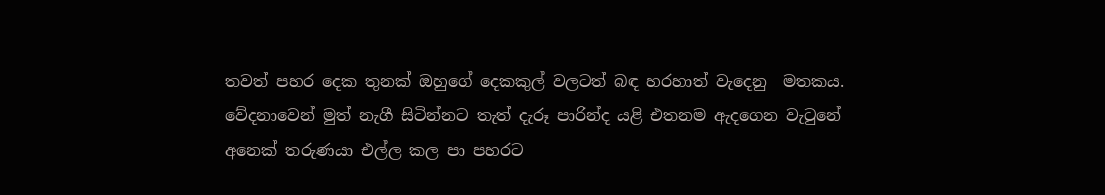තවත් පහර දෙක තුනක් ඔහුගේ දෙකකුල් වලටත් බඳ හරහාත් වැදෙනු  මතකය. වේදනාවෙන් මුත් නැගී සිටින්නට තැත් දැරූ පාරින්ද යළි එතනම ඇදගෙන වැටුනේ අනෙක් තරුණයා එල්ල කල පා පහරට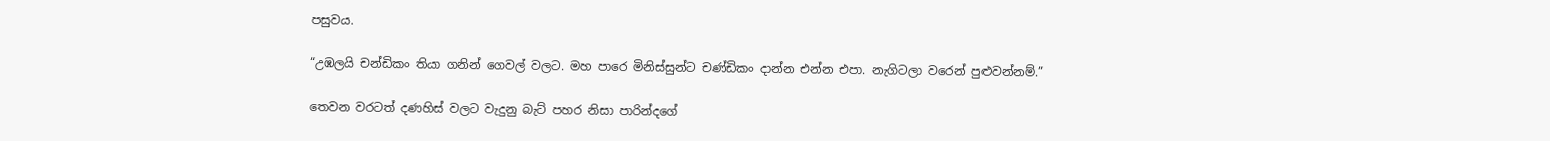පසුවය.

“උඹලයි චන්ඩිකං තියා ගනින් ගෙවල් වලට. මහ පාරෙ මිනිස්සුන්ට චණ්ඩිකං දාන්න එන්න එපා. නැගිටලා වරෙන් පුළුවන්නම්.”

තෙවන වරටත් දණහිස් වලට වැදුනු බැට් පහර නිසා පාරින්දගේ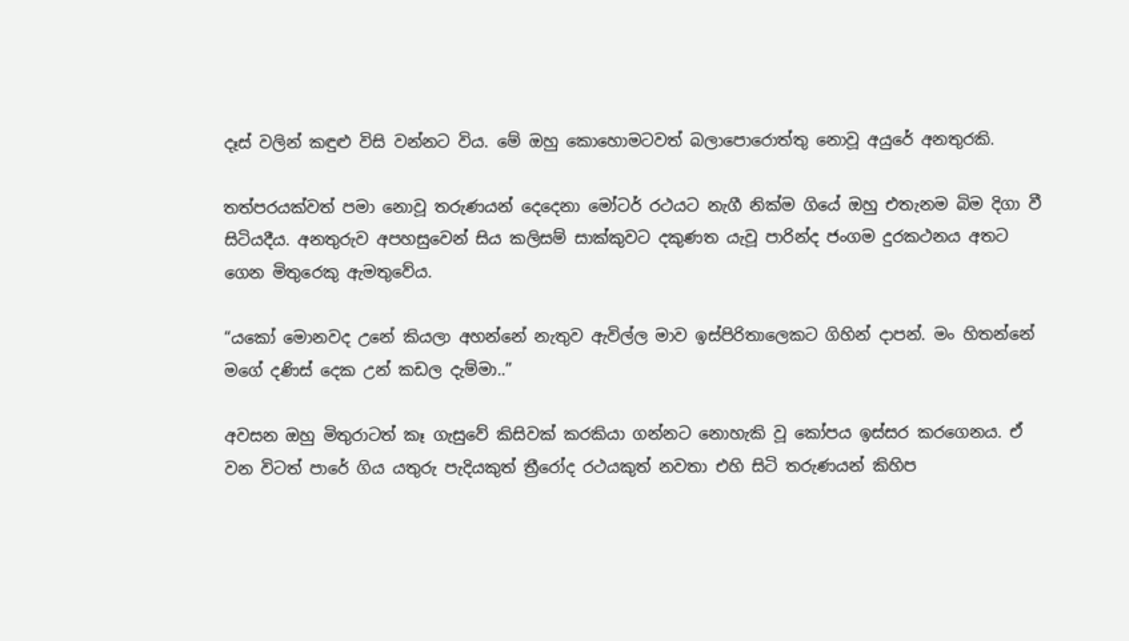දෑස් වලින් කඳුළු විසි වන්නට විය. මේ ඔහු කොහොමටවත් බලාපොරොත්තු නොවූ අයුරේ අනතුරකි.

තත්පරයක්වත් පමා නොවූ තරුණයන් දෙදෙනා මෝටර් රථයට නැගී නික්ම ගියේ ඔහු එතැනම බිම දිගා වී සිටියදීය. අනතුරුව අපහසුවෙන් සිය කලිසම් සාක්කුවට දකුණත යැවූ පාරින්ද ජංගම දුරකථනය අතට ගෙන මිතුරෙකු ඇමතුවේය.

“යකෝ මොනවද උනේ කියලා අහන්නේ නැතුව ඇවිල්ල මාව ඉස්පිරිතාලෙකට ගිහින් දාපන්. මං හිතන්නේ මගේ දණිස් දෙක උන් කඩල දැම්මා..”

අවසන ඔහු මිතුරාටත් කෑ ගැසුවේ කිසිවක් කරකියා ගන්නට නොහැකි වූ කෝපය ඉස්සර කරගෙනය. ඒ වන විටත් පාරේ ගිය යතුරු පැදියකුත් ත්‍රීරෝද රථයකුත් නවතා එහි සිටි තරුණයන් කිහිප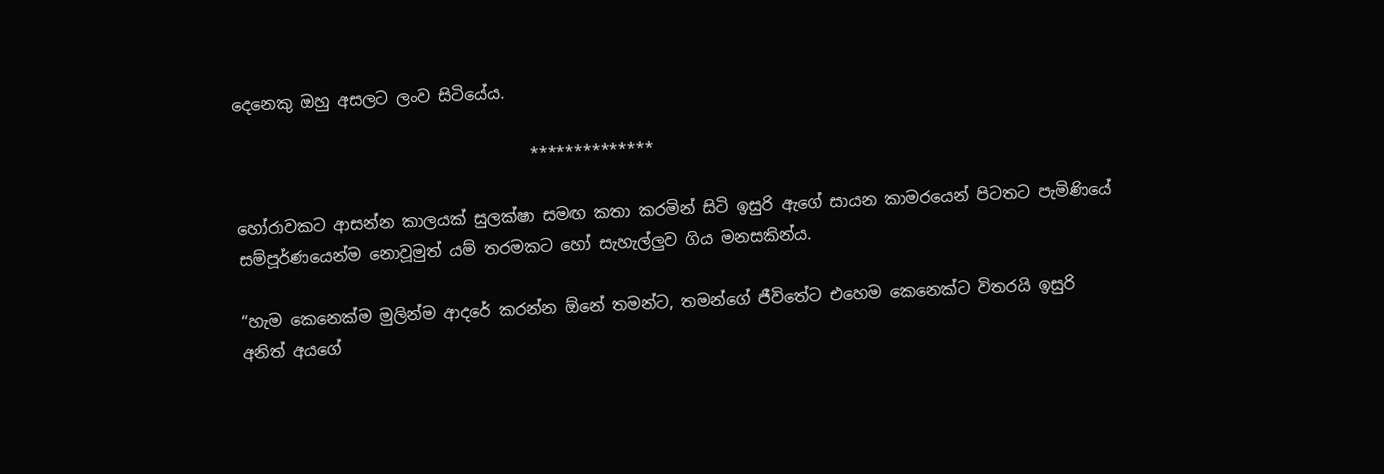දෙනෙකු ඔහු අසලට ලංව සිටියේය.

                                     **************

හෝරාවකට ආසන්න කාලයක් සුලක්ෂා සමඟ කතා කරමින් සිටි ඉසුරි ඇගේ සායන කාමරයෙන් පිටතට පැමිණියේ සම්පූර්ණයෙන්ම නොවූමුත් යම් තරමකට හෝ සැහැල්ලුව ගිය මනසකින්ය.

“හැම කෙනෙක්ම මුලින්ම ආදරේ කරන්න ඕනේ තමන්ට, තමන්ගේ ජීවිතේට එහෙම කෙනෙක්ට විතරයි ඉසුරි අනිත් අයගේ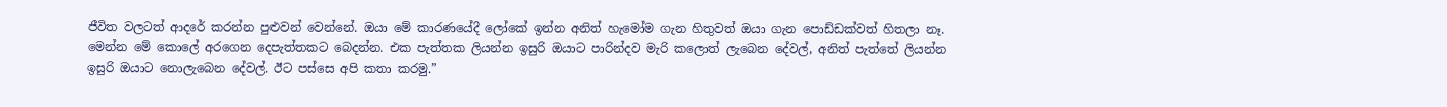ජීවිත වලටත් ආදරේ කරන්න පුළුවන් වෙන්නේ. ඔයා මේ කාරණයේදී ලෝකේ ඉන්න අනිත් හැමෝම ගැන හිතුවත් ඔයා ගැන පොඩ්ඩක්වත් හිතලා නෑ. මෙන්න මේ කොලේ අරගෙන දෙපැත්තකට බෙදන්න. එක පැත්තක ලියන්න ඉසුරි ඔයාට පාරින්දව මැරි කලොත් ලැබෙන දේවල්, අනිත් පැත්තේ ලියන්න ඉසුරි ඔයාට නොලැබෙන දේවල්. ඊට පස්සෙ අපි කතා කරමු.”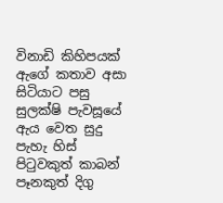විනාඩි කිහිපයක් ඇගේ කතාව අසා සිටියාට පසු සුලක්ෂි පැවසූයේ ඇය වෙත සුදු පැහැ හිස් පිටුවකුත් කාබන් පෑනකුත් දිගු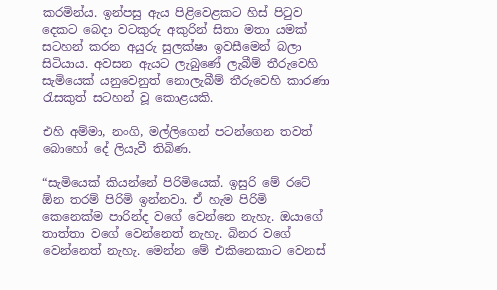කරමින්ය. ඉන්පසු ඇය පිළිවෙළකට හිස් පිටුව දෙකට බෙදා වටකුරු අකුරින් සිතා මතා යමක් සටහන් කරන අයුරු සුලක්ෂා ඉවසීමෙන් බලා සිටියාය. අවසන ඇයට ලැබුණේ ලැබීම් තීරුවෙහි සැමියෙක් යනුවෙනුත් නොලැබීම් තීරුවෙහි කාරණා රැසකුත් සටහන් වූ කොළයකි.

එහි අම්මා, නංගි, මල්ලිගෙන් පටන්ගෙන තවත් බොහෝ දේ ලියැවී තිබිණ.

“සැමියෙක් කියන්නේ පිරිමියෙක්. ඉසුරි මේ රටේ ඕන තරම් පිරිමි ඉන්නවා. ඒ හැම පිරිමි කෙනෙක්ම පාරින්ද වගේ වෙන්නෙ නැහැ. ඔයාගේ තාත්තා වගේ වෙන්නෙත් නැහැ. බිනර වගේ වෙන්නෙත් නැහැ. මෙන්න මේ එකිනෙකාට වෙනස්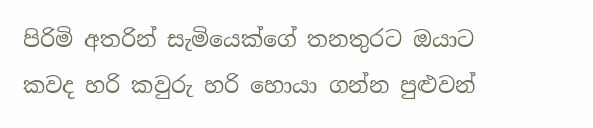පිරිමි අතරින් සැමියෙක්ගේ තනතුරට ඔයාට කවද හරි කවුරු හරි හොයා ගන්න පුළුවන්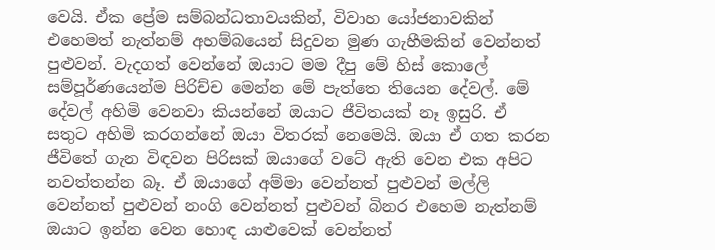වෙයි. ඒක ප්‍රේම සම්බන්ධතාවයකින්, විවාහ යෝජනාවකින් එහෙමත් නැත්නම් අහම්බයෙන් සිදුවන මුණ ගැහීමකින් වෙන්නත් පුළුවන්. වැදගත් වෙන්නේ ඔයාට මම දීපු මේ හිස් කොලේ සම්පූර්ණයෙන්ම පිරිච්ච මෙන්න මේ පැත්තෙ තියෙන දේවල්. මේ දේවල් අහිමි වෙනවා කියන්නේ ඔයාට ජීවිතයක් නෑ ඉසුරි. ඒ සතුට අහිමි කරගන්නේ ඔයා විතරක් නෙමෙයි. ඔයා ඒ ගත කරන ජීවිතේ ගැන විඳවන පිරිසක් ඔයාගේ වටේ ඇති වෙන එක අපිට නවත්තන්න බෑ. ඒ ඔයාගේ අම්මා වෙන්නත් පුළුවන් මල්ලි වෙන්නත් පුළුවන් නංගි වෙන්නත් පුළුවන් බිනර එහෙම නැත්නම් ඔයාට ඉන්න වෙන හොඳ යාළුවෙක් වෙන්නත්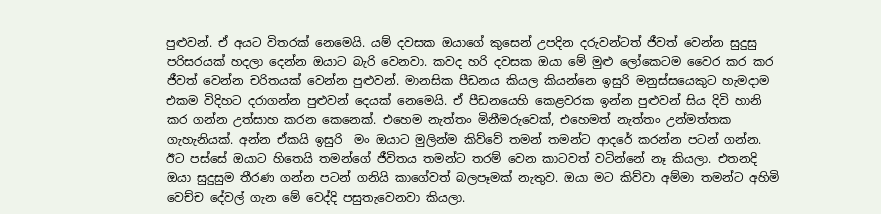පුළුවන්. ඒ අයට විතරක් නෙමෙයි. යම් දවසක ඔයාගේ කුසෙන් උපදින දරුවන්ටත් ජීවත් වෙන්න සුදුසු පරිසරයක් හදලා දෙන්න ඔයාට බැරි වෙනවා. කවද හරි දවසක ඔයා මේ මුළු ලෝකෙටම වෛර කර කර ජීවත් වෙන්න චරිතයක් වෙන්න පුළුවන්. මානසික පීඩනය කියල කියන්නෙ ඉසුරි මනුස්සයෙකුට හැමදාම එකම විදිහට දරාගන්න පුළුවන් දෙයක් නෙමෙයි. ඒ පීඩනයෙහි කෙළවරක ඉන්න පුළුවන් සිය දිවි හානි කර ගන්න උත්සාහ කරන කෙනෙක්. එහෙම නැත්තං මිනීමරුවෙක්, එහෙමත් නැත්තං උන්මත්තක ගැහැනියක්. අන්න ඒකයි ඉසුරි  මං ඔයාට මුලින්ම කිව්වේ තමන් තමන්ට ආදරේ කරන්න පටන් ගන්න. ඊට පස්සේ ඔයාට හිතෙයි තමන්ගේ ජීවිතය තමන්ට තරම් වෙන කාටවත් වටින්නේ නෑ කියලා. එතනදි ඔයා සුදුසුම තීරණ ගන්න පටන් ගනියි කාගේවත් බලපෑමක් නැතුව. ඔයා මට කිව්වා අම්මා තමන්ට අහිමි වෙච්ච දේවල් ගැන මේ වෙද්දි පසුතැවෙනවා කියලා.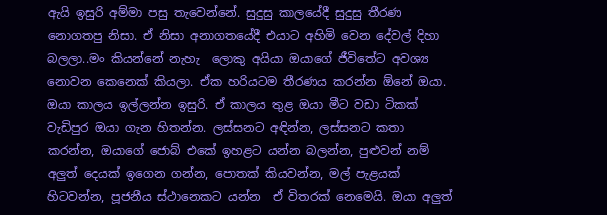ඇයි ඉසුරි අම්මා පසු තැවෙන්නේ. සුදුසු කාලයේදී සුදුසු තීරණ නොගතපු නිසා. ඒ නිසා අනාගතයේදී එයාට අහිමි වෙන දේවල් දිහා බලලා..මං කියන්නේ නැහැ  ලොකු අයියා ඔයාගේ ජීවිතේට අවශ්‍ය නොවන කෙනෙක් කියලා. ඒක හරියටම තීරණය කරන්න ඕනේ ඔයා. ඔයා කාලය ඉල්ලන්න ඉසුරි. ඒ කාලය තුළ ඔයා මීට වඩා ටිකක් වැඩිපුර ඔයා ගැන හිතන්න. ලස්සනට අඳින්න, ලස්සනට කතා කරන්න, ඔයාගේ ජොබ් එකේ ඉහළට යන්න බලන්න, පුළුවන් නම් අලුත් දෙයක් ඉගෙන ගන්න, පොතක් කියවන්න, මල් පැළයක් හිටවන්න, පූජනීය ස්ථානෙකට යන්න  ඒ විතරක් නෙමෙයි. ඔයා අලුත්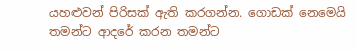යහළුවන් පිරිසක් ඇති කරගන්න. ගොඩක් නෙමෙයි තමන්ට ආදරේ කරන තමන්ට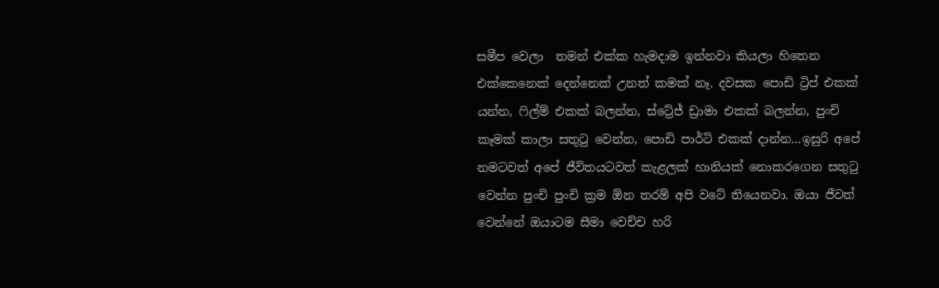සමීප වෙලා  තමන් එක්ක හැමදාම ඉන්නවා කියලා හිතෙන එක්කෙනෙක් දෙන්නෙක් උනත් කමක් නෑ. දවසක පොඩි ට්‍රිප් එකක් යන්න, ෆිල්ම් එකක් බලන්න, ස්ට්‍රේජ් ඩ්‍රාමා එකක් බලන්න, පුංචි කෑමක් කාලා සතුටු වෙන්න, පොඩි පාර්ටි එකක් දාන්න…ඉසුරි අපේ නමටවත් අපේ ජීවිතයටවත් කැළලක් හානියක් නොකරගෙන සතුටු වෙන්න පුංචි පුංචි ක්‍රම ඕන තරම් අපි වටේ තියෙනවා. ඔයා ජීවත් වෙන්නේ ඔයාටම සීමා වෙච්ච හරි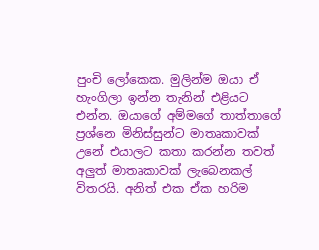පුංචි ලෝකෙක. මුලින්ම ඔයා ඒ හැංගිලා ඉන්න තැනින් එළියට එන්න. ඔයාගේ අම්මගේ තාත්තාගේ ප්‍රශ්නෙ මිනිස්සුන්ට මාතෘකාවක් උනේ එයාලට කතා කරන්න තවත් අලුත් මාතෘකාවක් ලැබෙනකල් විතරයි. අනිත් එක ඒක හරිම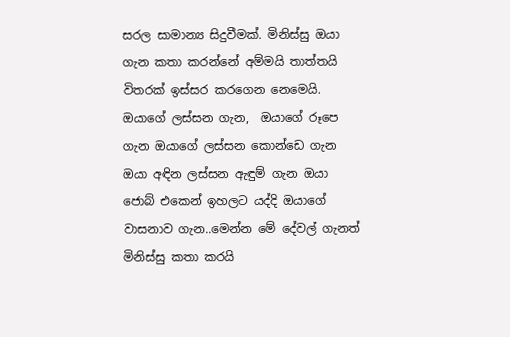සරල සාමාන්‍ය සිදුවීමක්. මිනිස්සු ඔයා ගැන කතා කරන්නේ අම්මයි තාත්තයි විතරක් ඉස්සර කරගෙන නෙමෙයි. ඔයාගේ ලස්සන ගැන,  ඔයාගේ රූපෙ ගැන ඔයාගේ ලස්සන කොන්ඩෙ ගැන ඔයා අඳින ලස්සන ඇඳුම් ගැන ඔයා ජොබ් එකෙන් ඉහලට යද්දි ඔයාගේ වාසනාව ගැන..මෙන්න මේ දේවල් ගැනත් මිනිස්සු කතා කරයි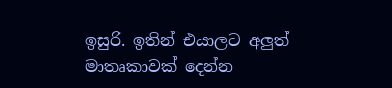ඉසුරි. ඉතින් එයාලට අලුත් මාතෘකාවක් දෙන්න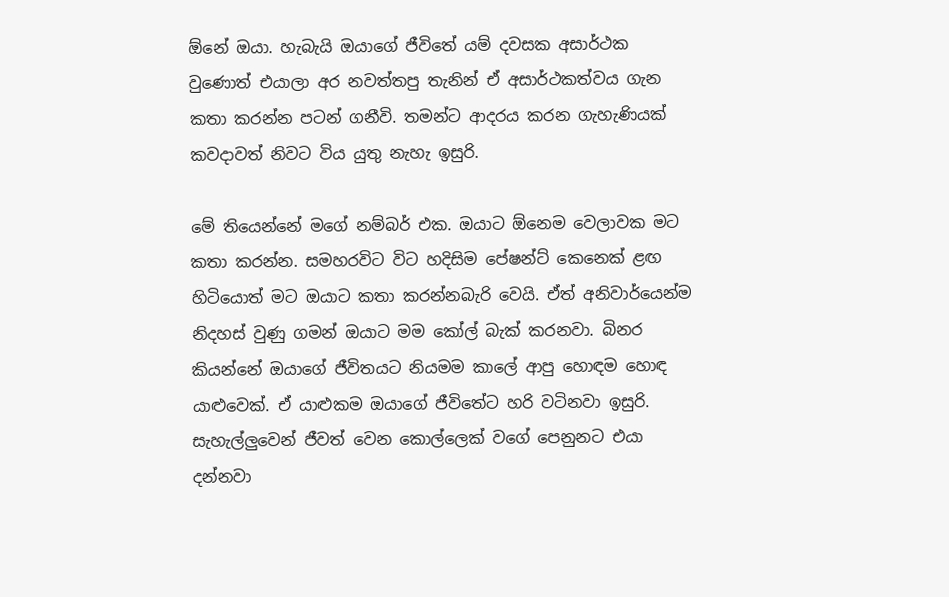ඕනේ ඔයා. හැබැයි ඔයාගේ ජීවිතේ යම් දවසක අසාර්ථක වුණොත් එයාලා අර නවත්තපු තැනින් ඒ අසාර්ථකත්වය ගැන කතා කරන්න පටන් ගනීවි. තමන්ට ආදරය කරන ගැහැණියක් කවදාවත් නිවට විය යුතු නැහැ ඉසුරි.

මේ තියෙන්නේ මගේ නම්බර් එක. ඔයාට ඕනෙම වෙලාවක මට කතා කරන්න. සමහරවිට විට හදිසිම පේෂන්ට් කෙනෙක් ළඟ හිටියොත් මට ඔයාට කතා කරන්නබැරි වෙයි. ඒත් අනිවාර්යෙන්ම නිදහස් වුණු ගමන් ඔයාට මම කෝල් බැක් කරනවා. බිනර කියන්නේ ඔයාගේ ජීවිතයට නියමම කාලේ ආපු හොඳම හොඳ යාළුවෙක්. ඒ යාළුකම ඔයාගේ ජීවිතේට හරි වටිනවා ඉසුරි. සැහැල්ලුවෙන් ජීවත් වෙන කොල්ලෙක් වගේ පෙනුනට එයා දන්නවා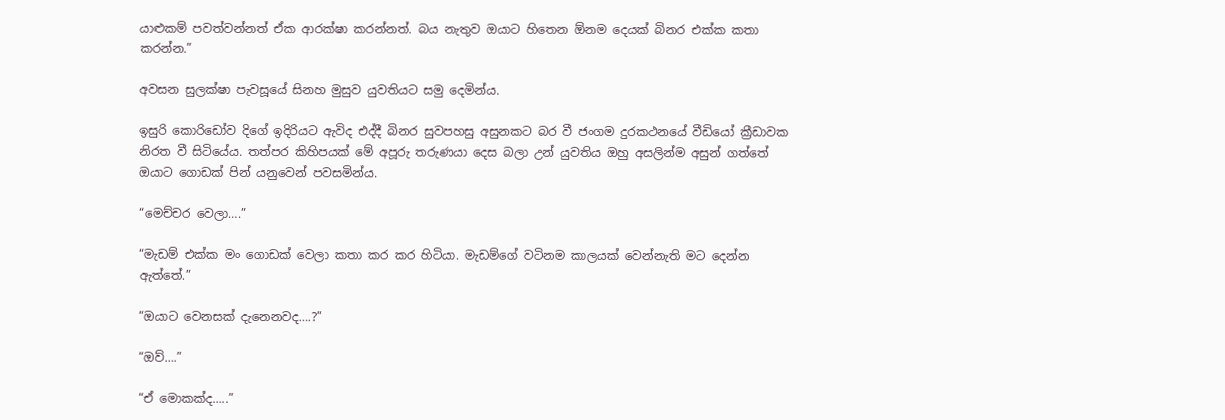යාළුකම් පවත්වන්නත් ඒක ආරක්ෂා කරන්නත්. බය නැතුව ඔයාට හිතෙන ඕනම දෙයක් බිනර එක්ක කතා කරන්න.”

අවසන සුලක්ෂා පැවසූයේ සිනහ මුසුව යුවතියට සමු දෙමින්ය.

ඉසුරි කොරිඩෝව දිගේ ඉදිරියට ඇවිද එද්දී බිනර සුවපහසු අසුනකට බර වී ජංගම දුරකථනයේ වීඩියෝ ක්‍රීඩාවක නිරත වී සිටියේය. තත්පර කිහිපයක් මේ අපූරු තරුණයා දෙස බලා උන් යුවතිය ඔහු අසලින්ම අසුන් ගත්තේ ඔයාට ගොඩක් පින් යනුවෙන් පවසමින්ය.

“මෙච්චර වෙලා….”

“මැඩම් එක්ක මං ගොඩක් වෙලා කතා කර කර හිටියා. මැඩම්ගේ වටිනම කාලයක් වෙන්නැති මට දෙන්න ඇත්තේ.”

“ඔයාට වෙනසක් දැනෙනවද….?”

“ඔව්….”

“ඒ මොකක්ද…..”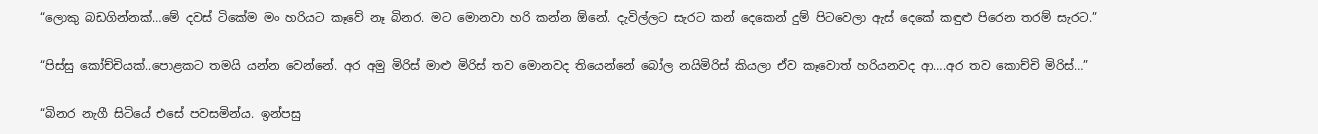“ලොකු බඩගින්නක්…මේ දවස් ටිකේම මං හරියට කෑවේ නෑ බිනර. මට මොනවා හරි කන්න ඕනේ. දැවිල්ලට සැරට කන් දෙකෙන් දුම් පිටවෙලා ඇස් දෙකේ කඳුළු පිරෙන තරම් සැරට.”

“පිස්සු කෝච්චියක්..පොළකට තමයි යන්න වෙන්නේ. අර අමු මිරිස් මාළු මිරිස් තව මොනවද තියෙන්නේ බෝල නයිමිරිස් කියලා ඒව කෑවොත් හරියනවද ආ….අර තව කොච්චි මිරිස්…”

“බිනර නැගී සිටියේ එසේ පවසමින්ය. ඉන්පසු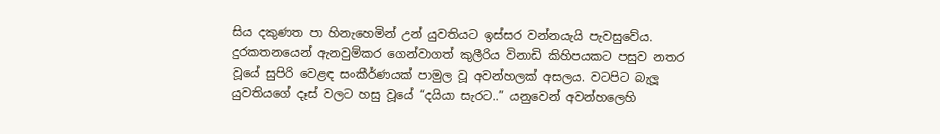සිය දකුණත පා හිනැහෙමින් උන් යුවතියට ඉස්සර වන්නයැයි පැවසුවේය. දුරකතනයෙන් ඇනවුම්කර ගෙන්වාගත් කුලීරිය විනාඩි කිහිපයකට පසුව නතර වූයේ සුපිරි වෙළඳ සංකීර්ණයක් පාමුල වූ අවන්හලක් අසලය. වටපිට බැලූ යුවතියගේ දෑස් වලට හසු වූයේ “දයියා සැරට..” යනුවෙන් අවන්හලෙහි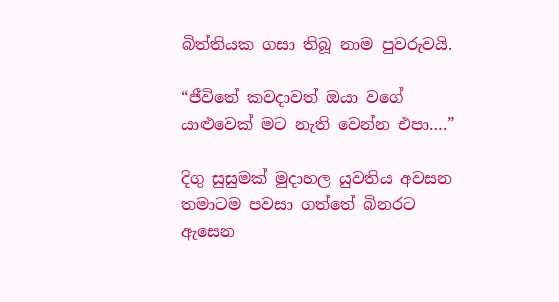බිත්තියක ගසා තිබූ නාම පුවරුවයි.

“ජීවිතේ කවදාවත් ඔයා වගේ යාළුවෙක් මට නැති වෙන්න එපා….”

දිගු සුසුමක් මුදාහල යුවතිය අවසන තමාටම පවසා ගත්තේ බිනරට ඇසෙන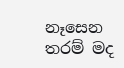නෑසෙන තරම් මද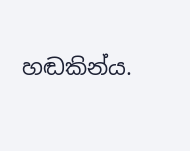හඬකින්ය.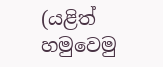(යළිත් හමුවෙමු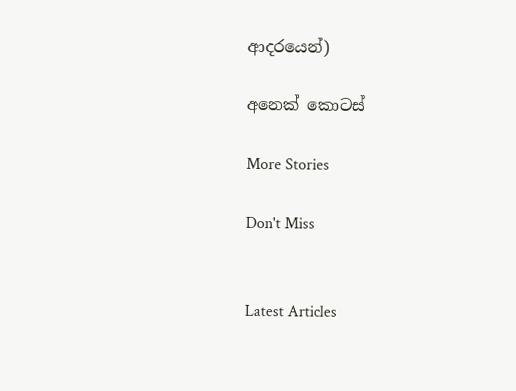ආදරයෙන්)

අනෙක් කොටස්

More Stories

Don't Miss


Latest Articles